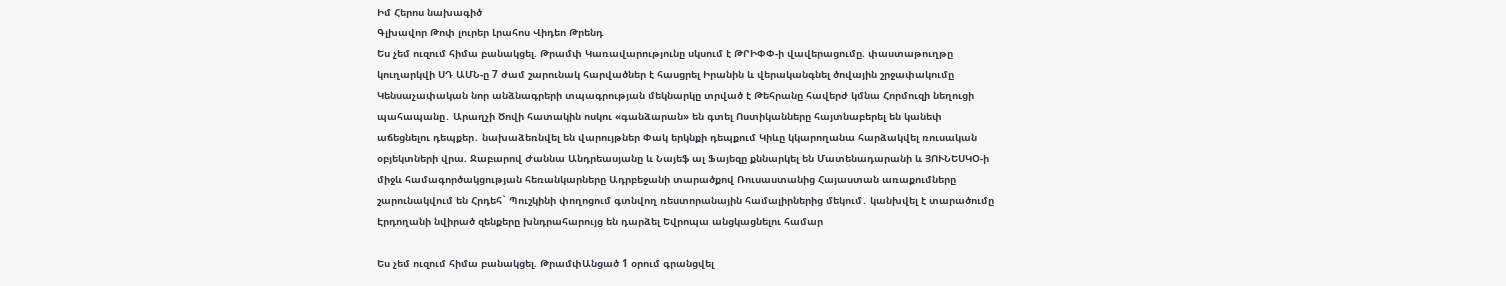Իմ Հերոս նախագիծ
Գլխավոր Թոփ լուրեր Լրահոս Վիդեո Թրենդ
Ես չեմ ուզում հիմա բանակցել. Թրամփ Կառավարությունը սկսում է ԹՐԻՓՓ-ի վավերացումը. փաստաթուղթը կուղարկվի ՍԴ ԱՄՆ-ը 7 ժամ շարունակ հարվածներ է հասցրել Իրանին և վերականգնել ծովային շրջափակումը Կենսաչափական նոր անձնագրերի տպագրության մեկնարկը տրված է Թեհրանը հավերժ կմնա Հորմուզի նեղուցի պահապանը․ Արաղչի Ծովի հատակին ոսկու «գանձարան» են գտել Ոստիկանները հայտնաբերել են կանեփ աճեցնելու դեպքեր․ նախաձեռնվել են վարույթներ Փակ երկնքի դեպքում Կիևը կկարողանա հարձակվել ռուսական օբյեկտների վրա. Ջաբարով Ժաննա Անդրեասյանը և Նայեֆ ալ Ֆայեզը քննարկել են Մատենադարանի և ՅՈՒՆԵՍԿՕ-ի միջև համագործակցության հեռանկարները Ադրբեջանի տարածքով Ռուսաստանից Հայաստան առաքումները շարունակվում են Հրդեհ` Պուշկինի փողոցում գտնվող ռեստորանային համալիրներից մեկում․ կանխվել է տարածումը Էրդողանի նվիրած զենքերը խնդրահարույց են դարձել Եվրոպա անցկացնելու համար

Ես չեմ ուզում հիմա բանակցել. ԹրամփԱնցած 1 օրում գրանցվել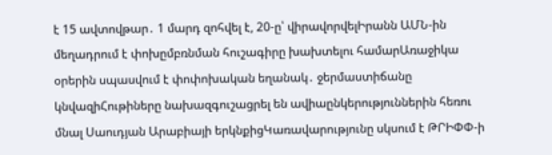է 15 ավտովթար․ 1 մարդ զոհվել է, 20-ը՝ վիրավորվելԻրանն ԱՄՆ-ին մեղադրում է փոխըմբռնման հուշագիրը խախտելու համարԱռաջիկա օրերին սպասվում է փոփոխական եղանակ․ ջերմաստիճանը կնվազիՀութիները նախազգուշացրել են ավիաընկերություններին հեռու մնալ Սաուդյան Արաբիայի երկնքիցԿառավարությունը սկսում է ԹՐԻՓՓ-ի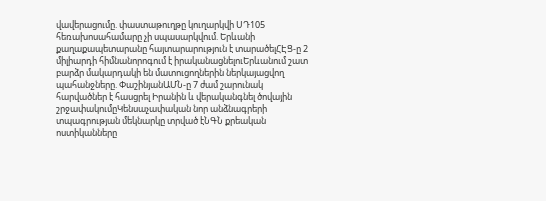վավերացումը. փաստաթուղթը կուղարկվի ՍԴ105 հեռախոսահամարը չի սպասարկվում. Երևանի քաղաքապետարանը հայտարարություն է տարածելՀԷՑ-ը 2 միլիարդի հիմնանորոգում է իրականացնելուԵրևանում շատ բարձր մակարդակի են մատուցողներին ներկայացվող պահանջները. ՓաշինյանԱՄՆ-ը 7 ժամ շարունակ հարվածներ է հասցրել Իրանին և վերականգնել ծովային շրջափակումըԿենսաչափական նոր անձնագրերի տպագրության մեկնարկը տրված էՆԳՆ քրեական ոստիկանները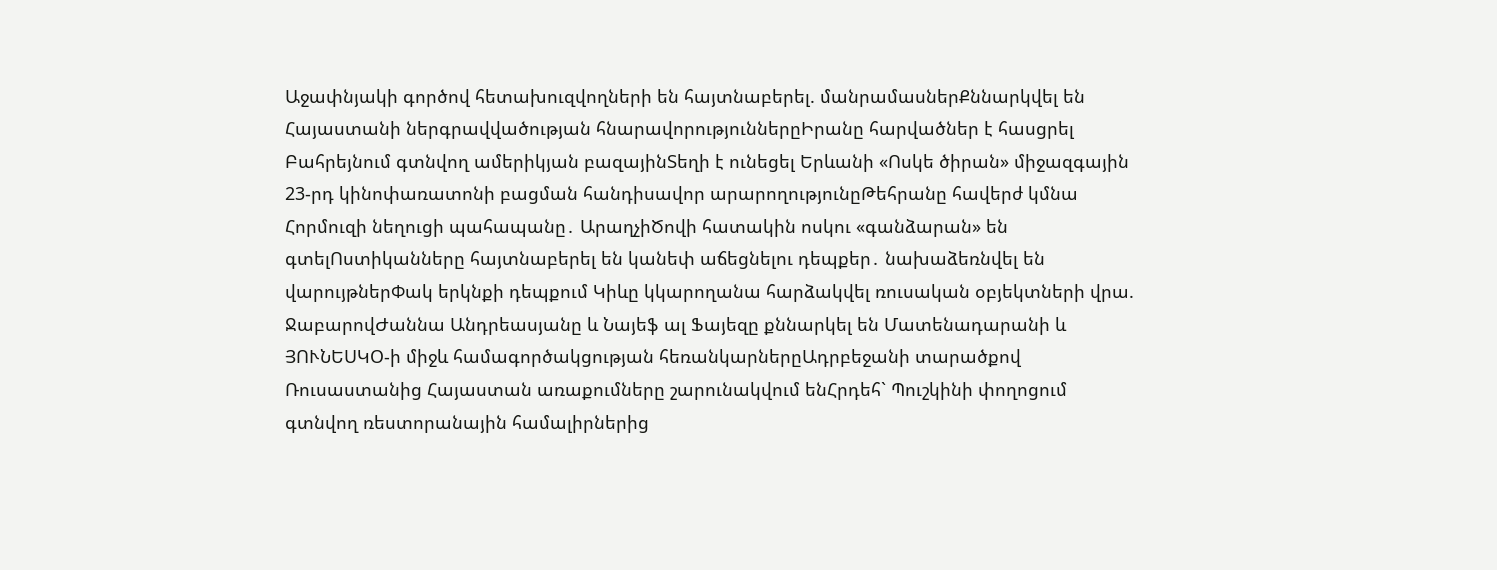Աջափնյակի գործով հետախուզվողների են հայտնաբերել. մանրամասներՔննարկվել են Հայաստանի ներգրավվածության հնարավորություններըԻրանը հարվածներ է հասցրել Բահրեյնում գտնվող ամերիկյան բազայինՏեղի է ունեցել Երևանի «Ոսկե ծիրան» միջազգային 23-րդ կինոփառատոնի բացման հանդիսավոր արարողությունըԹեհրանը հավերժ կմնա Հորմուզի նեղուցի պահապանը․ ԱրաղչիԾովի հատակին ոսկու «գանձարան» են գտելՈստիկանները հայտնաբերել են կանեփ աճեցնելու դեպքեր․ նախաձեռնվել են վարույթներՓակ երկնքի դեպքում Կիևը կկարողանա հարձակվել ռուսական օբյեկտների վրա. ՋաբարովԺաննա Անդրեասյանը և Նայեֆ ալ Ֆայեզը քննարկել են Մատենադարանի և ՅՈՒՆԵՍԿՕ-ի միջև համագործակցության հեռանկարներըԱդրբեջանի տարածքով Ռուսաստանից Հայաստան առաքումները շարունակվում ենՀրդեհ` Պուշկինի փողոցում գտնվող ռեստորանային համալիրներից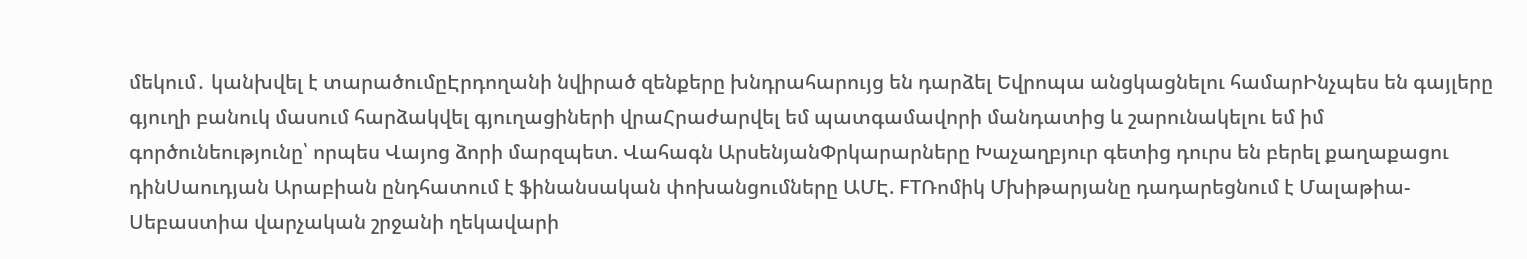մեկում․ կանխվել է տարածումըԷրդողանի նվիրած զենքերը խնդրահարույց են դարձել Եվրոպա անցկացնելու համարԻնչպես են գայլերը գյուղի բանուկ մասում հարձակվել գյուղացիների վրաՀրաժարվել եմ պատգամավորի մանդատից և շարունակելու եմ իմ գործունեությունը՝ որպես Վայոց ձորի մարզպետ. Վահագն ԱրսենյանՓրկարարները Խաչաղբյուր գետից դուրս են բերել քաղաքացու դինՍաուդյան Արաբիան ընդհատում է ֆինանսական փոխանցումները ԱՄԷ. FTՌոմիկ Մխիթարյանը դադարեցնում է Մալաթիա-Սեբաստիա վարչական շրջանի ղեկավարի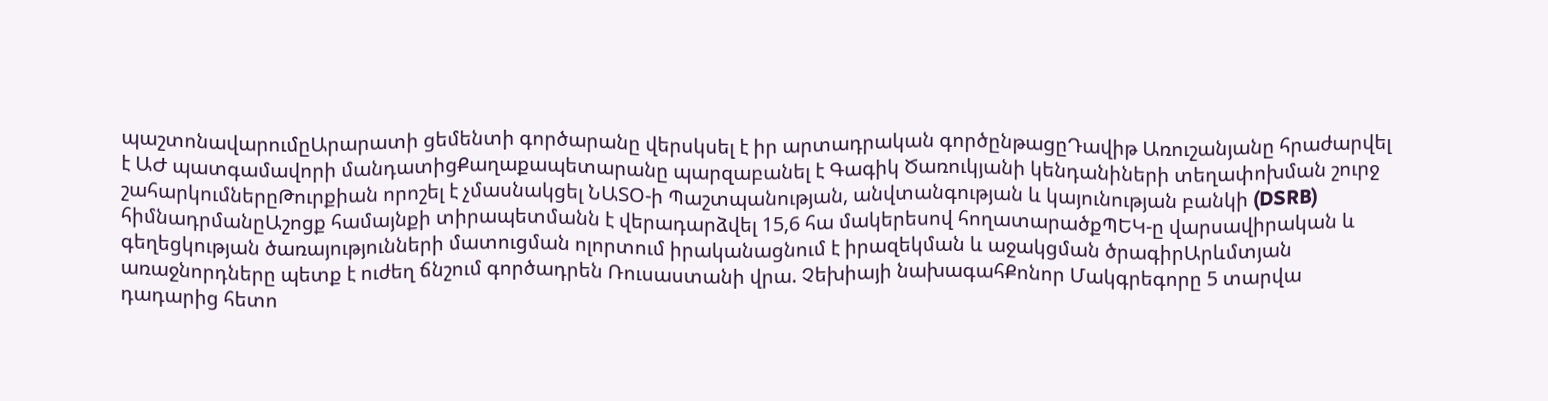պաշտոնավարումըԱրարատի ցեմենտի գործարանը վերսկսել է իր արտադրական գործընթացըԴավիթ Առուշանյանը հրաժարվել է ԱԺ պատգամավորի մանդատիցՔաղաքապետարանը պարզաբանել է Գագիկ Ծառուկյանի կենդանիների տեղափոխման շուրջ շահարկումներըԹուրքիան որոշել է չմասնակցել ՆԱՏՕ-ի Պաշտպանության, անվտանգության և կայունության բանկի (DSRB) հիմնադրմանըԱշոցք համայնքի տիրապետմանն է վերադարձվել 15,6 հա մակերեսով հողատարածքՊԵԿ-ը վարսավիրական և գեղեցկության ծառայությունների մատուցման ոլորտում իրականացնում է իրազեկման և աջակցման ծրագիրԱրևմտյան առաջնորդները պետք է ուժեղ ճնշում գործադրեն Ռուսաստանի վրա. Չեխիայի նախագահՔոնոր Մակգրեգորը 5 տարվա դադարից հետո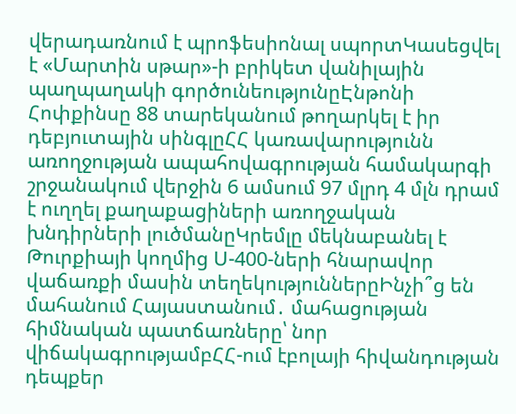վերադառնում է պրոֆեսիոնալ սպորտԿասեցվել է «Մարտին սթար»-ի բրիկետ վանիլային պաղպաղակի գործունեությունըԷնթոնի Հոփքինսը 88 տարեկանում թողարկել է իր դեբյուտային սինգլըՀՀ կառավարությունն առողջության ապահովագրության համակարգի շրջանակում վերջին 6 ամսում 97 մլրդ 4 մլն դրամ է ուղղել քաղաքացիների առողջական խնդիրների լուծմանըԿրեմլը մեկնաբանել է Թուրքիայի կողմից Ս-400-ների հնարավոր վաճառքի մասին տեղեկություններըԻնչի՞ց են մահանում Հայաստանում․ մահացության հիմնական պատճառները՝ նոր վիճակագրությամբՀՀ-ում էբոլայի հիվանդության դեպքեր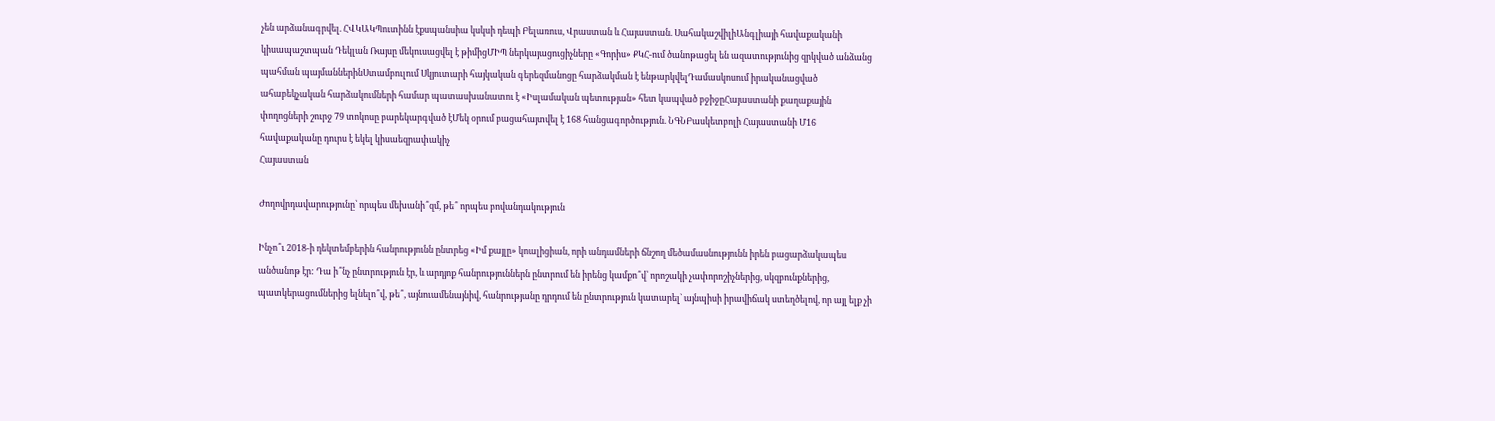չեն արձանագրվել. ՀՎԿԱԿՊուտինն էքսպանսիա կսկսի դեպի Բելառուս, Վրաստան և Հայաստան. ՍահակաշվիլիԱնգլիայի հավաքականի կիսապաշտպան Դեկլան Ռայսը մեկուսացվել է թիմիցՄԻՊ ներկայացուցիչները «Գորիս» ՔԿՀ-ում ծանոթացել են ազատությունից զրկված անձանց պահման պայմաններինՍտամբուլում Սկյուտարի հայկական գերեզմանոցը հարձակման է ենթարկվելԴամասկոսում իրականացված ահաբեկչական հարձակումների համար պատասխանատու է «Իսլամական պետության» հետ կապված բջիջըՀայաստանի քաղաքային փողոցների շուրջ 79 տոկոսը բարեկարգված էՄեկ օրում բացահայտվել է 168 հանցագործություն. ՆԳՆԲասկետբոլի Հայաստանի Մ16 հավաքականը դուրս է եկել կիսաեզրափակիչ
Հայաստան

Ժողովրդավարությունը՝ որպես մեխանի՞զմ, թե՞ որպես բովանդակություն

Ինչո՞ւ 2018-ի դեկտեմբերին հանրությունն ընտրեց «Իմ քայլը» կոալիցիան, որի անդամների ճնշող մեծամասնությունն իրեն բացարձակապես անծանոթ էր: Դա ի՞նչ ընտրություն էր, և արդյոք հանրություններն ընտրում են իրենց կամքո՞վ՝ որոշակի չափորոշիչներից, սկզբունքներից, պատկերացումներից ելնելո՞վ, թե՞, այնուամենայնիվ, հանրությանը դրդում են ընտրություն կատարել` այնպիսի իրավիճակ ստեղծելով, որ այլ ելք չի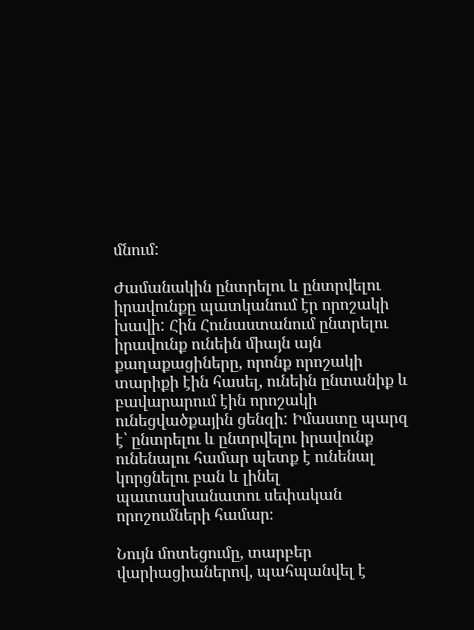մնում:

Ժամանակին ընտրելու և ընտրվելու իրավունքը պատկանում էր որոշակի խավի: Հին Հունաստանում ընտրելու իրավունք ունեին միայն այն քաղաքացիները, որոնք որոշակի տարիքի էին հասել, ունեին ընտանիք և բավարարում էին որոշակի ունեցվածքային ցենզի: Իմաստը պարզ է՝ ընտրելու և ընտրվելու իրավունք ունենալու համար պետք է ունենալ կորցնելու բան և լինել պատասխանատու սեփական որոշումների համար։

Նույն մոտեցումը, տարբեր վարիացիաներով, պահպանվել է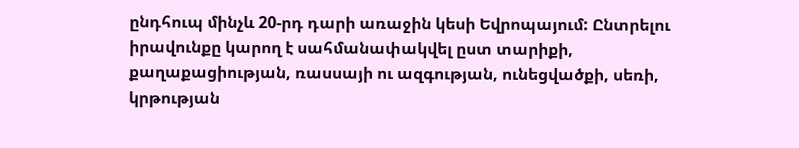ընդհուպ մինչև 20-րդ դարի առաջին կեսի Եվրոպայում: Ընտրելու իրավունքը կարող է սահմանափակվել ըստ տարիքի, քաղաքացիության, ռասսայի ու ազգության, ունեցվածքի, սեռի, կրթության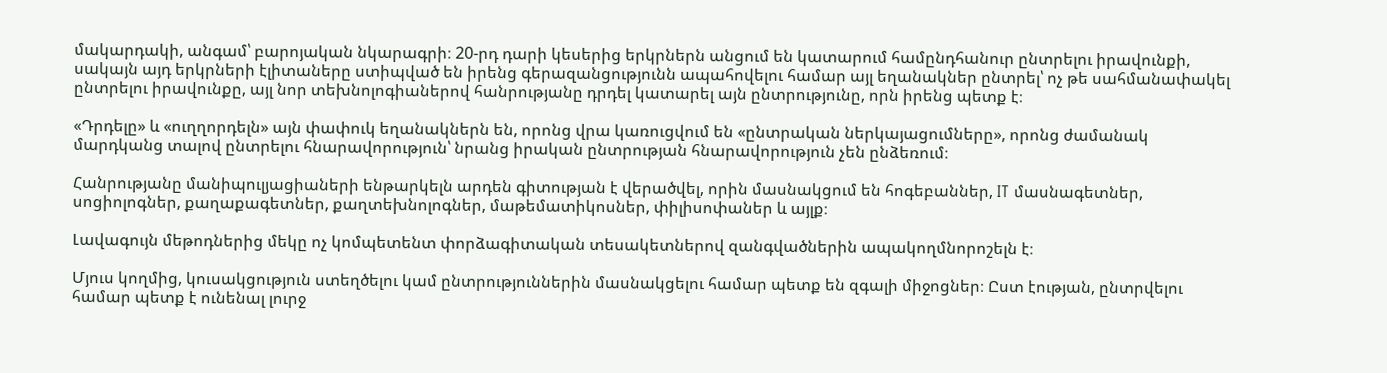մակարդակի, անգամ՝ բարոյական նկարագրի։ 20-րդ դարի կեսերից երկրներն անցում են կատարում համընդհանուր ընտրելու իրավունքի, սակայն այդ երկրների էլիտաները ստիպված են իրենց գերազանցությունն ապահովելու համար այլ եղանակներ ընտրել՝ ոչ թե սահմանափակել ընտրելու իրավունքը, այլ նոր տեխնոլոգիաներով հանրությանը դրդել կատարել այն ընտրությունը, որն իրենց պետք է։

«Դրդելը» և «ուղղորդելն» այն փափուկ եղանակներն են, որոնց վրա կառուցվում են «ընտրական ներկայացումները», որոնց ժամանակ մարդկանց տալով ընտրելու հնարավորություն՝ նրանց իրական ընտրության հնարավորություն չեն ընձեռում։

Հանրությանը մանիպուլյացիաների ենթարկելն արդեն գիտության է վերածվել, որին մասնակցում են հոգեբաններ, IT մասնագետներ, սոցիոլոգներ, քաղաքագետներ, քաղտեխնոլոգներ, մաթեմատիկոսներ, փիլիսոփաներ և այլք։

Լավագույն մեթոդներից մեկը ոչ կոմպետենտ փորձագիտական տեսակետներով զանգվածներին ապակողմնորոշելն է։

Մյուս կողմից, կուսակցություն ստեղծելու կամ ընտրություններին մասնակցելու համար պետք են զգալի միջոցներ։ Ըստ էության, ընտրվելու համար պետք է ունենալ լուրջ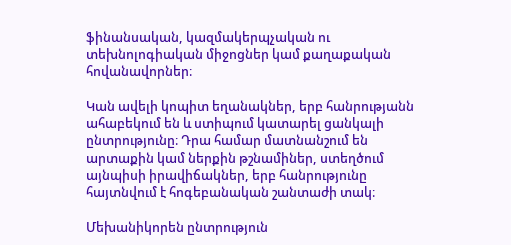ֆինանսական, կազմակերպչական ու տեխնոլոգիական միջոցներ կամ քաղաքական հովանավորներ։

Կան ավելի կոպիտ եղանակներ, երբ հանրությանն ահաբեկում են և ստիպում կատարել ցանկալի ընտրությունը։ Դրա համար մատնանշում են արտաքին կամ ներքին թշնամիներ, ստեղծում այնպիսի իրավիճակներ, երբ հանրությունը հայտնվում է հոգեբանական շանտաժի տակ։

Մեխանիկորեն ընտրություն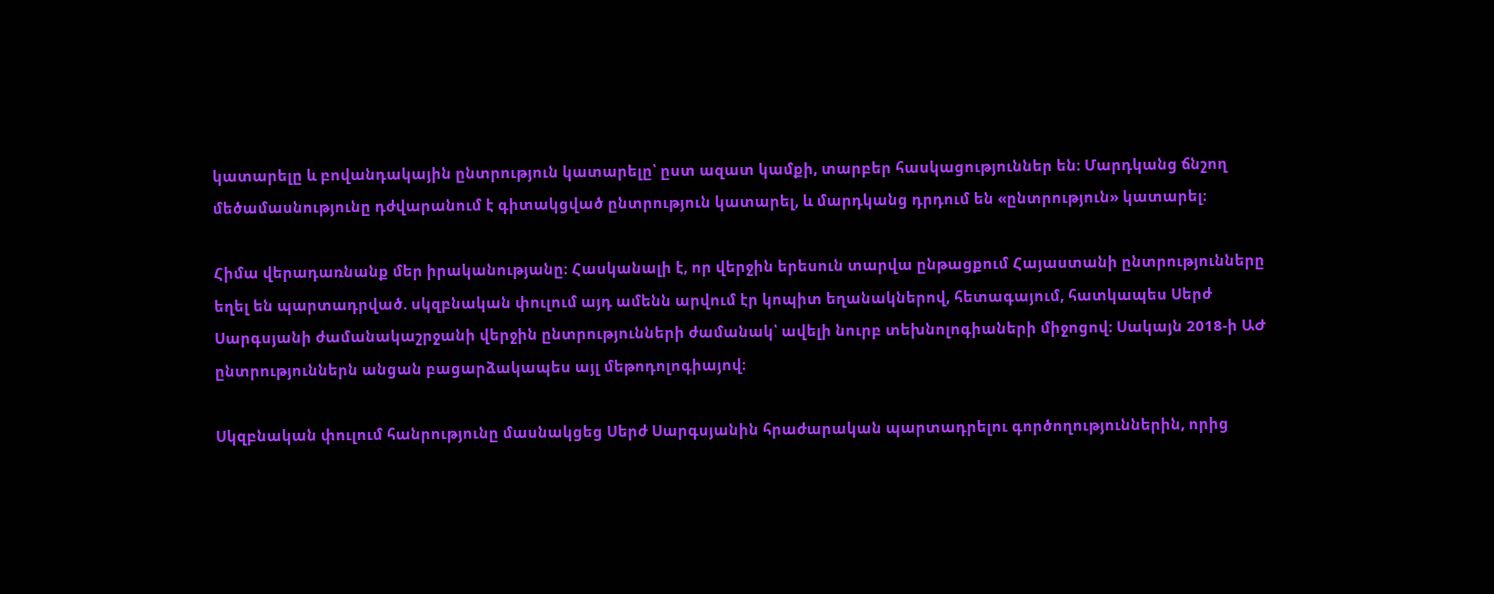կատարելը և բովանդակային ընտրություն կատարելը՝ ըստ ազատ կամքի, տարբեր հասկացություններ են։ Մարդկանց ճնշող մեծամասնությունը դժվարանում է գիտակցված ընտրություն կատարել, և մարդկանց դրդում են «ընտրություն» կատարել։

Հիմա վերադառնանք մեր իրականությանը։ Հասկանալի է, որ վերջին երեսուն տարվա ընթացքում Հայաստանի ընտրությունները եղել են պարտադրված. սկզբնական փուլում այդ ամենն արվում էր կոպիտ եղանակներով, հետագայում, հատկապես Սերժ Սարգսյանի ժամանակաշրջանի վերջին ընտրությունների ժամանակ՝ ավելի նուրբ տեխնոլոգիաների միջոցով։ Սակայն 2018-ի ԱԺ ընտրություններն անցան բացարձակապես այլ մեթոդոլոգիայով։

Սկզբնական փուլում հանրությունը մասնակցեց Սերժ Սարգսյանին հրաժարական պարտադրելու գործողություններին, որից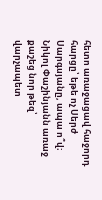հետո առաջացավ հաջորդ հարցը՝ եթե ոչ Սերժ Սարգսյանը, ապա ո՞վ։ Նիկոլ Փաշինյանն առաջ քաշեց նոր թեզ՝ վարչապետ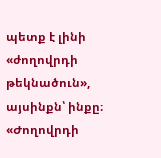պետք է լինի «ժողովրդի թեկնածուն», այսինքն՝ ինքը։ «Ժողովրդի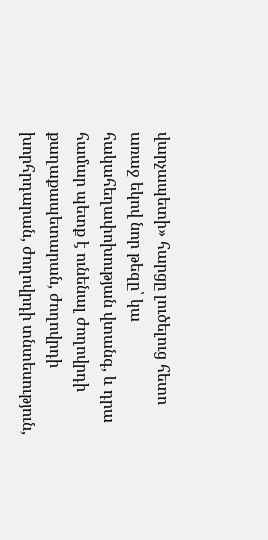վարչապետի» հարցը լուծելուց հետո առաջ եկով նոր թեզը՝ կա հակահեղափոխության վտանգ, և դրա համար պետք է ունենալ ժողովրդի քաղաքապետարան, ժողովրդի խորհրդարան, ժողովրդի տնտեսություն,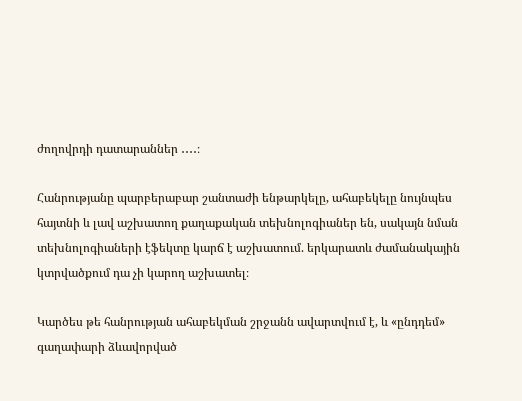ժողովրդի դատարաններ ․․․․։

Հանրությանը պարբերաբար շանտաժի ենթարկելը, ահաբեկելը նույնպես հայտնի և լավ աշխատող քաղաքական տեխնոլոգիաներ են, սակայն նման տեխնոլոգիաների էֆեկտը կարճ է աշխատում. երկարատև ժամանակային կտրվածքում դա չի կարող աշխատել։

Կարծես թե հանրության ահաբեկման շրջանն ավարտվում է, և «ընդդեմ» գաղափարի ձևավորված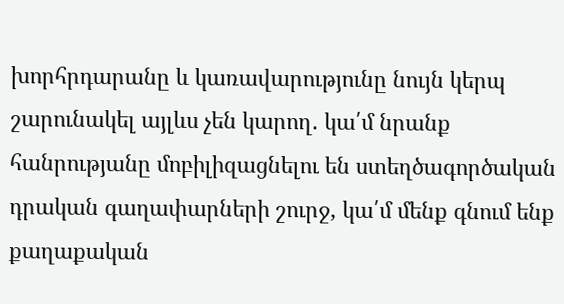խորհրդարանը և կառավարությունը նույն կերպ շարունակել այլևս չեն կարող․ կա՛մ նրանք հանրությանը մոբիլիզացնելու են ստեղծագործական դրական գաղափարների շուրջ, կա՛մ մենք գնում ենք քաղաքական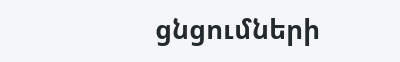ցնցումների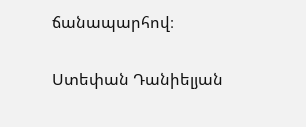ճանապարհով։

Ստեփան Դանիելյան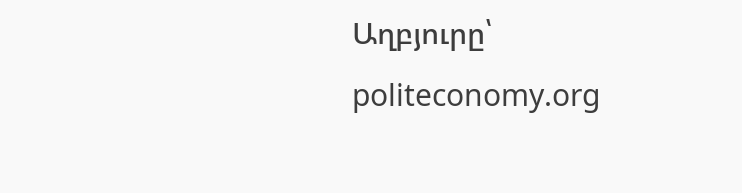Աղբյուրը՝ politeconomy.org